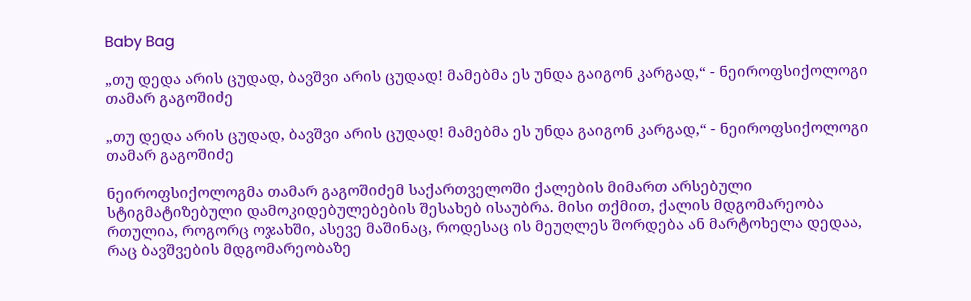Baby Bag

„თუ დედა არის ცუდად, ბავშვი არის ცუდად! მამებმა ეს უნდა გაიგონ კარგად,“ - ნეიროფსიქოლოგი თამარ გაგოშიძე

„თუ დედა არის ცუდად, ბავშვი არის ცუდად! მამებმა ეს უნდა გაიგონ კარგად,“ - ნეიროფსიქოლოგი თამარ გაგოშიძე

ნეიროფსიქოლოგმა თამარ გაგოშიძემ საქართველოში ქალების მიმართ არსებული სტიგმატიზებული დამოკიდებულებების შესახებ ისაუბრა. მისი თქმით, ქალის მდგომარეობა რთულია, როგორც ოჯახში, ასევე მაშინაც, როდესაც ის მეუღლეს შორდება ან მარტოხელა დედაა, რაც ბავშვების მდგომარეობაზე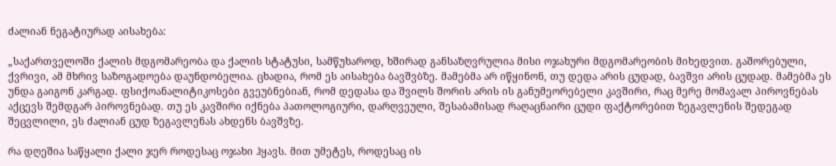ძალიან ნეგატიურად აისახება:

„საქართველოში ქალის მდგომარეობა და ქალის სტატუსი, სამწუხაროდ, ხშირად განსაზღვრულია მისი ოჯახური მდგომარეობის მიხედვით. გაშორებული, ქვრივი, ამ მხრივ საზოგადოება დაუნდობელია. ცხადია, რომ ეს აისახება ბავშვბზე. მამებმა არ იწყინონ, თუ დედა არის ცუდად, ბავშვი არის ცუდად. მამებმა ეს უნდა გაიგონ კარგად. ფსიქოანალიტიკოსები გვეუბნებიან, რომ დედასა და შვილს შორის არის ის განუმეორებელი კავშირი, რაც მერე მომავალ პიროვნებას აქცევს შემდგარ პიროვნებად. თუ ეს კავშირი იქნება პათოლოგიური, დარღვეული, შესაბამისად რაღაცნაირი ცუდი ფაქტორებით ზეგავლენის შედეგად შეცვლილი, ეს ძალიან ცუდ ზეგავლენას ახდენს ბავშვზე.

რა დღეშია საწყალი ქალი ჯერ როდესაც ოჯახი ჰყავს. მით უმეტეს, როდესაც ის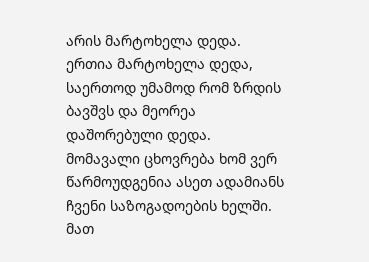არის მარტოხელა დედა. ერთია მარტოხელა დედა, საერთოდ უმამოდ რომ ზრდის ბავშვს და მეორეა დაშორებული დედა. მომავალი ცხოვრება ხომ ვერ წარმოუდგენია ასეთ ადამიანს ჩვენი საზოგადოების ხელში. მათ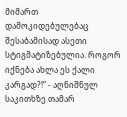მიმართ დამოკიდებულებაც შესაბამისად ასეთი სტიგმატიზებულია. როგორ იქნება ახლა ეს ქალი კარგად?!“ - აღნიშნულ საკითხზე თამარ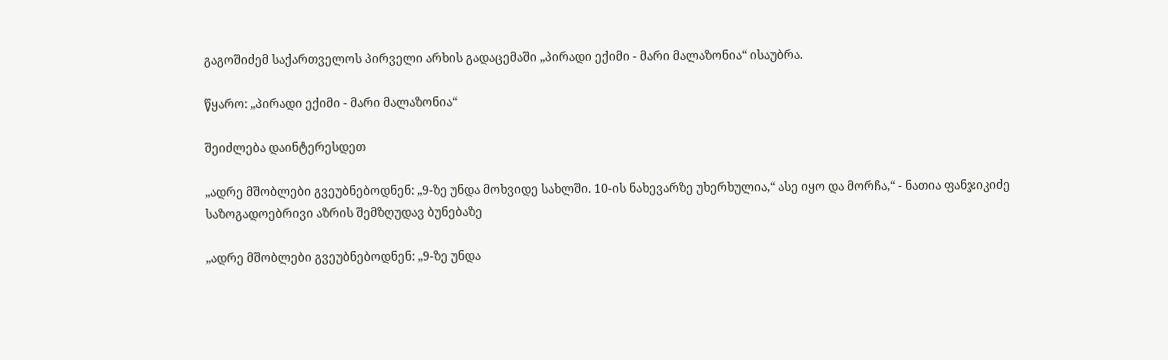გაგოშიძემ საქართველოს პირველი არხის გადაცემაში „პირადი ექიმი - მარი მალაზონია“ ისაუბრა.

წყარო: „პირადი ექიმი - მარი მალაზონია“

შეიძლება დაინტერესდეთ

„ადრე მშობლები გვეუბნებოდნენ: „9-ზე უნდა მოხვიდე სახლში. 10-ის ნახევარზე უხერხულია,“ ასე იყო და მორჩა,“ - ნათია ფანჯიკიძე საზოგადოებრივი აზრის შემზღუდავ ბუნებაზე

„ადრე მშობლები გვეუბნებოდნენ: „9-ზე უნდა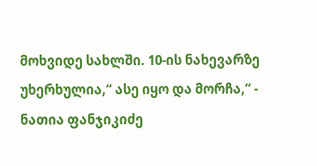მოხვიდე სახლში. 10-ის ნახევარზე უხერხულია,“ ასე იყო და მორჩა,“ - ნათია ფანჯიკიძე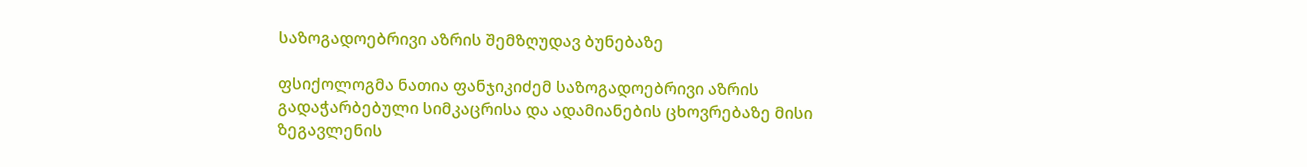საზოგადოებრივი აზრის შემზღუდავ ბუნებაზე

ფსიქოლოგმა ნათია ფანჯიკიძემ საზოგადოებრივი აზრის გადაჭარბებული სიმკაცრისა და ადამიანების ცხოვრებაზე მისი ზეგავლენის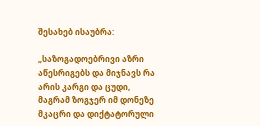შესახებ ისაუბრა:

„საზოგადოებრივი აზრი აწესრიგებს და მიჯნავს რა არის კარგი და ცუდი, მაგრამ ზოგჯერ იმ დონეზე მკაცრი და დიქტატორული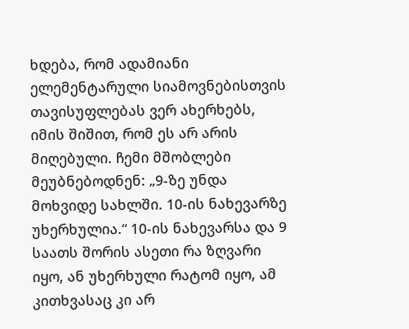ხდება, რომ ადამიანი ელემენტარული სიამოვნებისთვის თავისუფლებას ვერ ახერხებს, იმის შიშით, რომ ეს არ არის მიღებული. ჩემი მშობლები მეუბნებოდნენ: „9-ზე უნდა მოხვიდე სახლში. 10-ის ნახევარზე უხერხულია.“ 10-ის ნახევარსა და 9 საათს შორის ასეთი რა ზღვარი იყო, ან უხერხული რატომ იყო, ამ კითხვასაც კი არ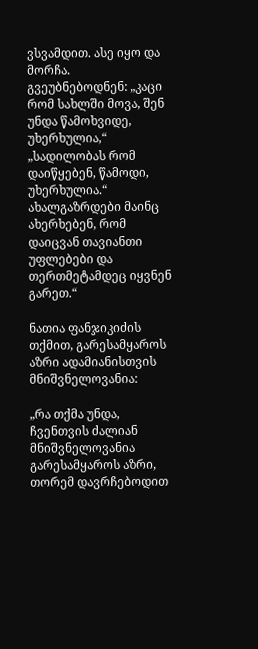ვსვამდით. ასე იყო და მორჩა. გვეუბნებოდნენ: „კაცი რომ სახლში მოვა, შენ უნდა წამოხვიდე, უხერხულია,“ „სადილობას რომ დაიწყებენ, წამოდი, უხერხულია.“ ახალგაზრდები მაინც ახერხებენ, რომ დაიცვან თავიანთი უფლებები და თერთმეტამდეც იყვნენ გარეთ.“

ნათია ფანჯიკიძის თქმით, გარესამყაროს აზრი ადამიანისთვის მნიშვნელოვანია:

„რა თქმა უნდა, ჩვენთვის ძალიან მნიშვნელოვანია გარესამყაროს აზრი, თორემ დავრჩებოდით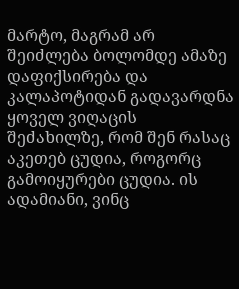მარტო, მაგრამ არ შეიძლება ბოლომდე ამაზე დაფიქსირება და კალაპოტიდან გადავარდნა ყოველ ვიღაცის შეძახილზე, რომ შენ რასაც აკეთებ ცუდია, როგორც გამოიყურები ცუდია. ის ადამიანი, ვინც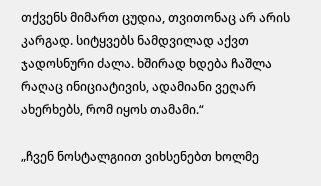თქვენს მიმართ ცუდია, თვითონაც არ არის კარგად. სიტყვებს ნამდვილად აქვთ ჯადოსნური ძალა. ხშირად ხდება ჩაშლა რაღაც ინიციატივის, ადამიანი ვეღარ ახერხებს, რომ იყოს თამამი.“

„ჩვენ ნოსტალგიით ვიხსენებთ ხოლმე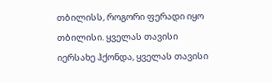თბილისს, როგორი ფერადი იყო თბილისი. ყველას თავისი იერსახე ჰქონდა, ყველას თავისი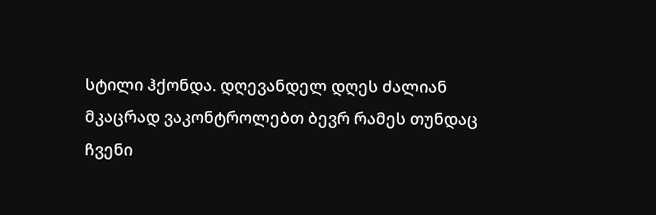სტილი ჰქონდა. დღევანდელ დღეს ძალიან მკაცრად ვაკონტროლებთ ბევრ რამეს თუნდაც ჩვენი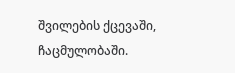შვილების ქცევაში, ჩაცმულობაში.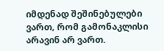იმდენად შეშინებულები ვართ, რომ გამონაკლისი არავინ არ ვართ.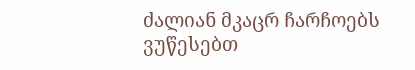ძალიან მკაცრ ჩარჩოებს ვუწესებთ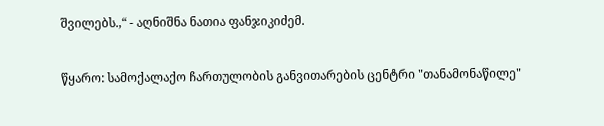შვილებს.,“ - აღნიშნა ნათია ფანჯიკიძემ.


წყარო: სამოქალაქო ჩართულობის განვითარების ცენტრი "თანამონაწილე"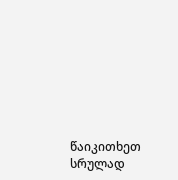წაიკითხეთ სრულად